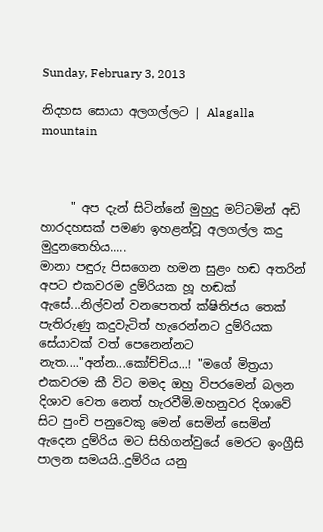Sunday, February 3, 2013

නිදහස සොයා අලගල්ලට | Alagalla mountain



     " අප දැන් සිටින්නේ මුහුදු මට්ටමින් අඩි හාරදහසක් පමණ ඉහළන්වූ අලගල්ල කදු මුදුනතෙහිය.....
මානා පඳුරු පිසගෙන හමන සුළං හඬ අතරින් අපට එකවරම දුම්රියක හූ හඬක් ඇසේ...නිල්වන් වනපෙතත් ක්ෂිතිජය තෙක් පැතිරුණු කදුවැටිත් හැරෙන්නට දුම්රියක සේයාවක් වත් පෙනෙන්නට නැත...."අන්න...කෝච්චිය...! "මගේ මිත්‍රයා  එකවරම කී විට මමද ඔහු විපරමෙන් බලන දිශාව වෙත නෙත් හැරවීමි.මහනුවර දිශාවේ සිට පුංචි පනුවෙකු මෙන් සෙමින් සෙමින්  ඇදෙන දුම්රිය මට සිහිගන්වුයේ මෙරට ඉංග්‍රීසි පාලන සමයයි..දුම්රිය යනු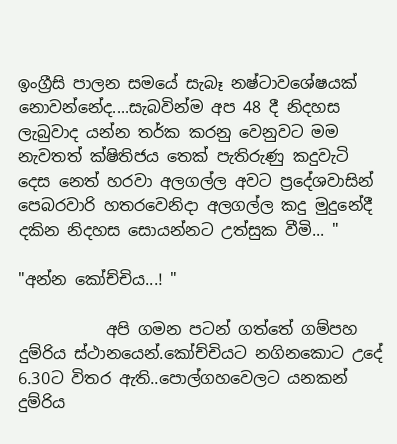ඉංග්‍රීසි පාලන සමයේ සැබෑ නෂ්ටාවශේෂයක් නොවන්නේද....සැබවින්ම අප 48 දී නිදහස ලැබුවාද යන්න තර්ක කරනු වෙනුවට මම නැවතත් ක්ෂිතිජය තෙක් පැතිරුණු කදුවැටි දෙස නෙත් හරවා අලගල්ල අවට ප්‍රදේශවාසින් පෙබරවාරි හතරවෙනිදා අලගල්ල කදු මුදුනේදී දකින නිදහස සොයන්නට උත්සුක වීමි... "

"අන්න කෝච්චිය...! "

           අපි ගමන පටන් ගත්තේ ගම්පහ දුම්රිය ස්ථානයෙන්.කෝච්චියට නගිනකොට උදේ 6.30ට විතර ඇති..පොල්ගහවෙලට යනකන් දුම්රිය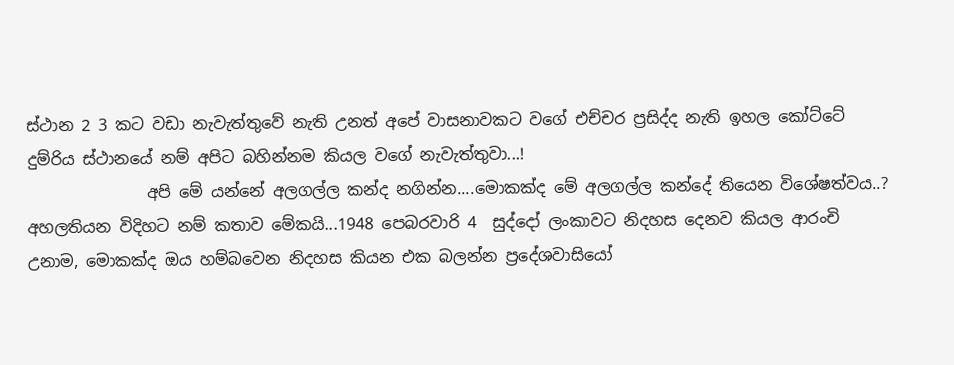ස්ථාන 2 3 කට වඩා නැවැත්තුවේ නැති උනත් අපේ වාසනාවකට වගේ එච්චර ප්‍රසිද්ද නැති ඉහල කෝට්ටේ දුම්රිය ස්ථානයේ නම් අපිට බහින්නම කියල වගේ නැවැත්තුවා...!
               අපි මේ යන්නේ අලගල්ල කන්ද නගින්න....මොකක්ද මේ අලගල්ල කන්දේ තියෙන විශේෂත්වය..? අහලතියන විදිහට නම් කතාව මේකයි...1948 පෙබරවාරි 4  සුද්දෝ ලංකාවට නිදහස දෙනව කියල ආරංචි උනාම, මොකක්ද ඔය හම්බවෙන නිදහස කියන එක බලන්න ප්‍රදේශවාසියෝ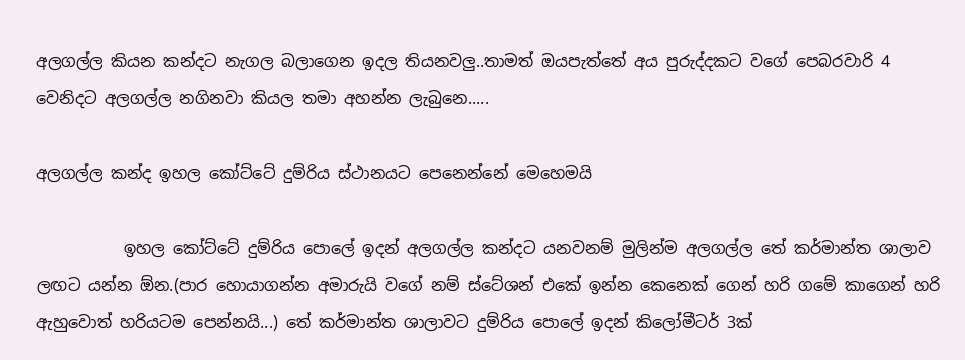අලගල්ල කියන කන්දට නැගල බලාගෙන ඉදල තියනවලු..තාමත් ඔයපැත්තේ අය පුරුද්දකට වගේ පෙබරවාරි 4 වෙනිදට අලගල්ල නගිනවා කියල තමා අහන්න ලැබුනෙ.....

අලගල්ල කන්ද ඉහල කෝට්ටේ දුම්රිය ස්ථානයට පෙනෙන්නේ මෙහෙමයි

           ඉහල කෝට්ටේ දුම්රිය පොලේ ඉදන් අලගල්ල කන්දට යනවනම් මුලින්ම අලගල්ල තේ කර්මාන්ත ශාලාව ලඟට යන්න ඕන.(පාර හොයාගන්න අමාරුයි වගේ නම් ස්ටේශන් එකේ ඉන්න කෙනෙක් ගෙන් හරි ගමේ කාගෙන් හරි ඇහුවොත් හරියටම පෙන්නයි...) තේ කර්මාන්ත ශාලාවට දුම්රිය පොලේ ඉදන් කිලෝමීටර් 3ක්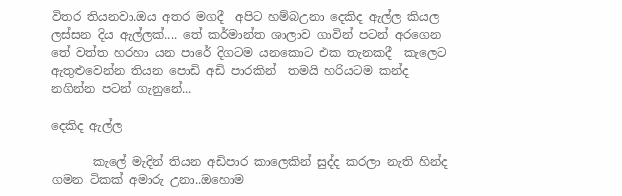විතර තියනවා.ඔය අතර මගදී  අපිට හම්බඋනා දෙකිද ඇල්ල කියල ලස්සන දිය ඇල්ලක්.... තේ කර්මාන්ත ශාලාව ගාවින් පටන් අරගෙන තේ වත්ත හරහා යන පාරේ දිගටම යනකොට එක තැනකදී  කැලෙට ඇතුළුවෙන්න තියන පොඩි අඩි පාරකින්  තමයි හරියටම කන්ද නගින්න පටන් ගැනුනේ...

දෙකිද ඇල්ල

       කැලේ මැදින් තියන අඩිපාර කාලෙකින් සුද්ද කරලා නැති හින්ද ගමන ටිකක් අමාරු උනා..ඔහොම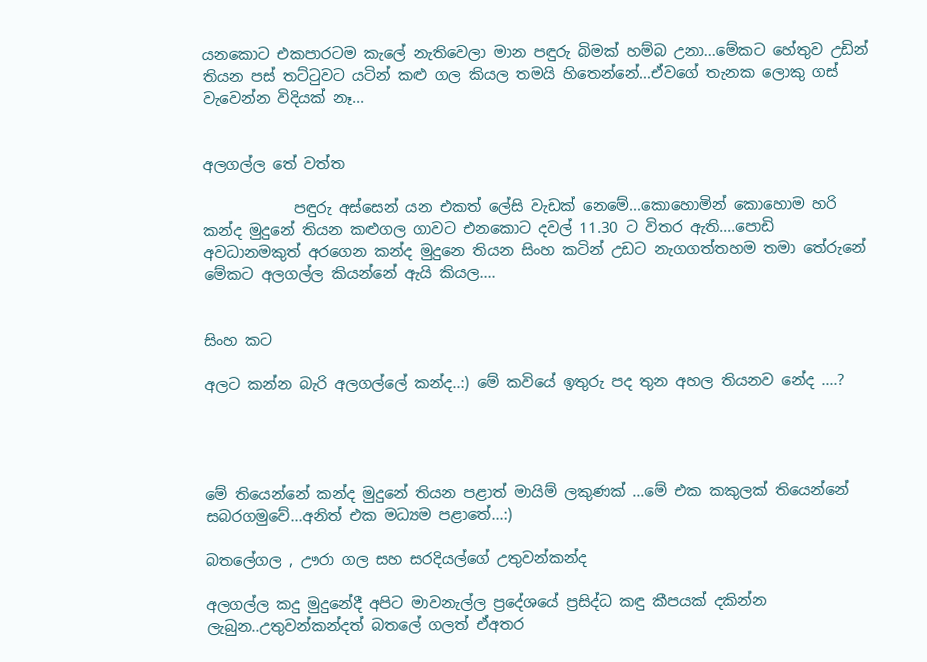යනකොට එකපාරටම කැලේ නැතිවෙලා මාන පඳුරු බිමක් හම්බ උනා...මේකට හේතුව උඩින් තියන පස් තට්ටුවට යටින් කළු ගල කියල තමයි හිතෙන්නේ...ඒවගේ තැනක ලොකු ගස් වැවෙන්න විදියක් නෑ...


අලගල්ල තේ වත්ත

            පඳුරු අස්සෙන් යන එකත් ලේසි වැඩක් නෙමේ...කොහොමින් කොහොම හරි කන්ද මුදුනේ තියන කළුගල ගාවට එනකොට දවල් 11.30 ට විතර ඇති....පොඩි අවධානමකුත් අරගෙන කන්ද මුදුනෙ තියන සිංහ කටින් උඩට නැගගත්තහම තමා තේරුනේ මේකට අලගල්ල කියන්නේ ඇයි කියල....


සිංහ කට

අලට කන්න බැරි අලගල්ලේ කන්ද..:) මේ කවියේ ඉතුරු පද තුන අහල තියනව නේද ....?




මේ තියෙන්නේ කන්ද මුදුනේ තියන පළාත් මායිම් ලකුණක් ...මේ එක කකුලක් තියෙන්නේ සබරගමුවේ...අනිත් එක මධ්‍යම පළාතේ...:)

බතලේගල , ඌරා ගල සහ සරදියල්ගේ උතුවන්කන්ද

අලගල්ල කදු මුදුනේදී අපිට මාවනැල්ල ප්‍රදේශයේ ප්‍රසිද්ධ කඳු කීපයක් දකින්න ලැබුන..උතුවන්කන්දත් බතලේ ගලත් ඒඅතර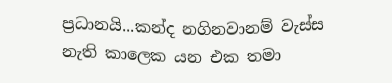ප්‍රධානයි...කන්ද නගිනවානම් වැස්ස නැති කාලෙක යන එක තමා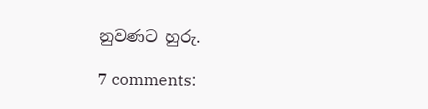නුවණට හුරු.

7 comments: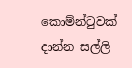කොම්න්ටුවක් දාන්න සල්ලි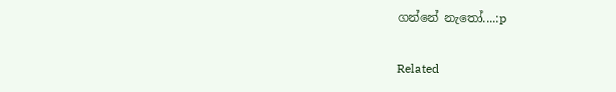ගන්නේ නැතෝ....:p

Related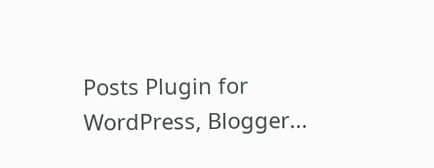Posts Plugin for WordPress, Blogger...